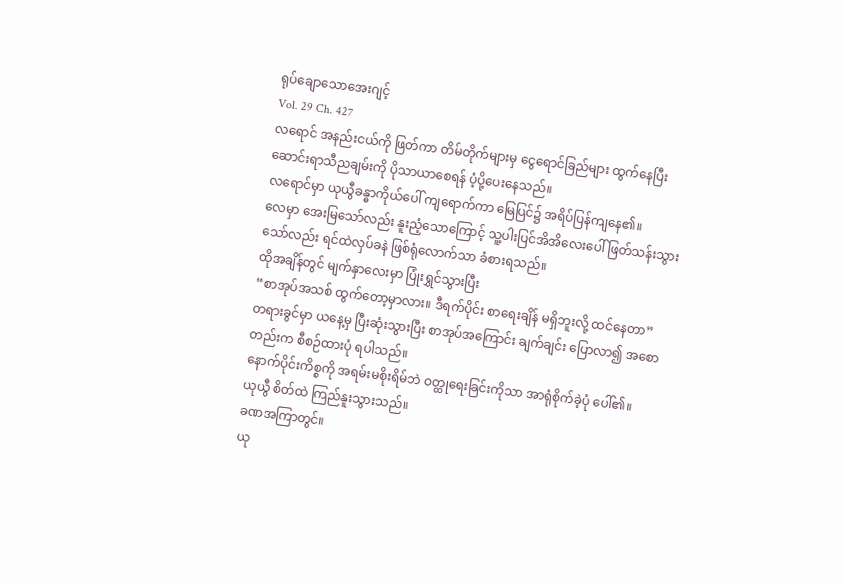ရုပ်ချောသောအေးဂျင့်
Vol. 29 Ch. 427
လရောင် အနည်းငယ်ကို ဖြတ်ကာ တိမ်တိုက်များမှ ငွေရောင်ခြည်များ ထွက်နေပြီး ဆောင်းရာသီညချမ်းကို ပိုသာယာစေရန် ပံ့ပို့ပေးနေသည်။
လရောင်မှာ ယုယွီခန္ဓာကိုယ်ပေါ် ကျရောက်ကာ မြေပြင်၌ အရိပ်ပြန်ကျနေ၏။
လေမှာ အေးမြသော်လည်း နူးညံ့သောကြောင့် သူ့ပါးပြင်အိအိလေးပေါ် ဖြတ်သန်းသွားသော်လည်း ရင်ထဲလှပ်ခနဲ ဖြစ်ရုံလောက်သာ ခံစားရသည်။
ထိုအချိန်တွင် မျက်နှာလေးမှာ ပြုံးရွှင်သွားပြီး
“စာအုပ်အသစ် ထွက်တော့မှာလား။ ဒီရက်ပိုင်း စာရေးချိန် မရှိဘူးလို့ ထင်နေတာ”
တရားခွင်မှာ ယနေ့မှ ပြီးဆုံးသွားပြီး စာအုပ်အကြောင်း ချက်ချင်း ပြောလာ၍ အစောတည်းက စီစဉ်ထားပုံ ရပါသည်။
နောက်ပိုင်းကိစ္စကို အရမ်းမစိုးရိမ်ဘဲ ဝတ္ထုရေးခြင်းကိုသာ အာရုံစိုက်ခဲ့ပုံ ပေါ်၏။
ယုယွီ စိတ်ထဲ ကြည်နူးသွားသည်။
ခဏအကြာတွင်။
ယု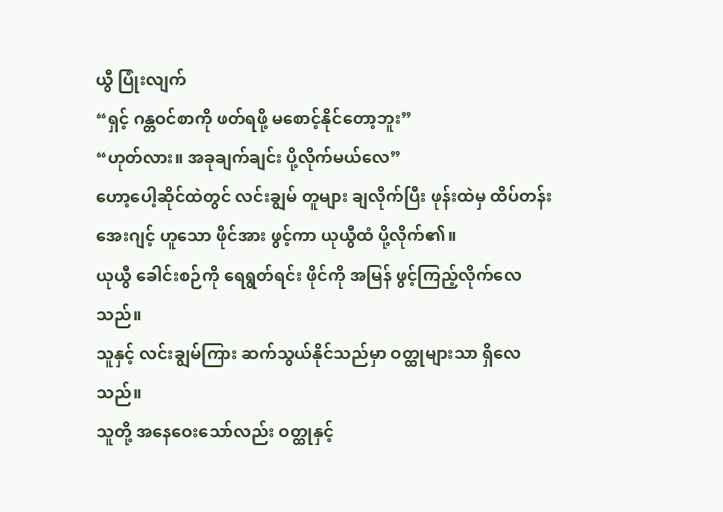ယွီ ပြုံးလျက်
“ရှင့် ဂန္တဝင်စာကို ဖတ်ရဖို့ မစောင့်နိုင်တော့ဘူး”
“ဟုတ်လား။ အခုချက်ချင်း ပို့လိုက်မယ်လေ”
ဟော့ပေါ့ဆိုင်ထဲတွင် လင်းချွမ် တူများ ချလိုက်ပြီး ဖုန်းထဲမှ ထိပ်တန်းအေးဂျင့် ဟူသော ဖိုင်အား ဖွင့်ကာ ယုယွီထံ ပို့လိုက်၏။
ယုယွီ ခေါင်းစဉ်ကို ရေရွတ်ရင်း ဖိုင်ကို အမြန် ဖွင့်ကြည့်လိုက်လေသည်။
သူနှင့် လင်းချွမ်ကြား ဆက်သွယ်နိုင်သည်မှာ ဝတ္ထုများသာ ရှိလေသည်။
သူတို့ အနေဝေးသော်လည်း ဝတ္ထုနှင့်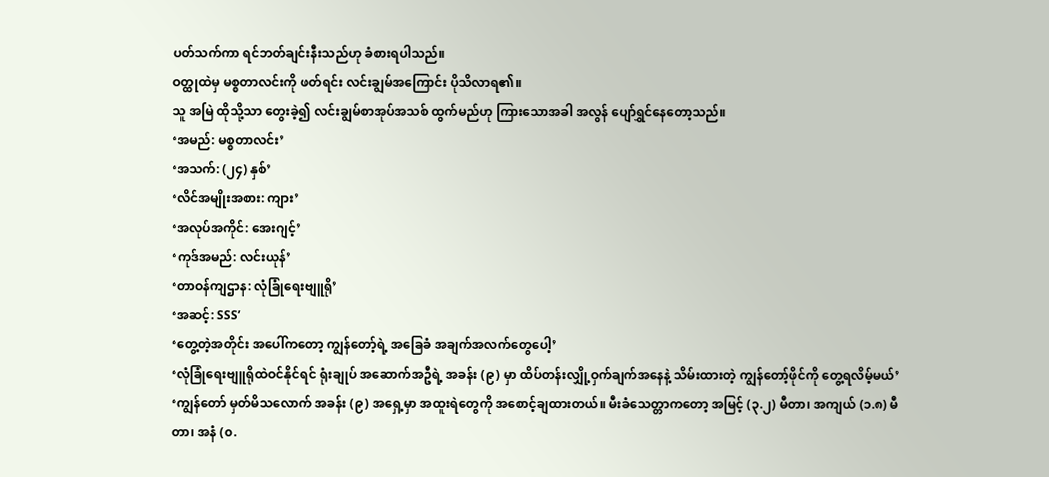ပတ်သက်ကာ ရင်ဘတ်ချင်းနီးသည်ဟု ခံစားရပါသည်။
ဝတ္ထုထဲမှ မစ္စတာလင်းကို ဖတ်ရင်း လင်းချွမ်အကြောင်း ပိုသိလာရ၏။
သူ အမြဲ ထိုသို့သာ တွေးခဲ့၍ လင်းချွမ်စာအုပ်အသစ် ထွက်မည်ဟု ကြားသောအခါ အလွန် ပျော်ရွှင်နေတော့သည်။
‘အမည်: မစ္စတာလင်း’
‘အသက်: (၂၄) နှစ်’
‘လိင်အမျိုးအစား: ကျား’
‘အလုပ်အကိုင်: အေးဂျင့်’
‘ကုဒ်အမည်: လင်းယုန်’
‘တာဝန်ကျဌာန: လုံခြုံရေးဗျူရို’
‘အဆင့်: SSS’
‘တွေ့တဲ့အတိုင်း အပေါ်ကတော့ ကျွန်တော့်ရဲ့ အခြေခံ အချက်အလက်တွေပေါ့’
‘လုံခြုံရေးဗျူရိုထဲဝင်နိုင်ရင် ရုံးချုပ် အဆောက်အဦရဲ့ အခန်း (၉) မှာ ထိပ်တန်းလျှို့ဝှက်ချက်အနေနဲ့ သိမ်းထားတဲ့ ကျွန်တော့်ဖိုင်ကို တွေ့ရလိမ့်မယ်’
‘ကျွန်တော် မှတ်မိသလောက် အခန်း (၉) အရှေ့မှာ အထူးရဲတွေကို အစောင့်ချထားတယ်။ မီးခံသေတ္တာကတော့ အမြင့် (၃.၂) မီတာ၊ အကျယ် (၁.၈) မီတာ၊ အနံ (၀.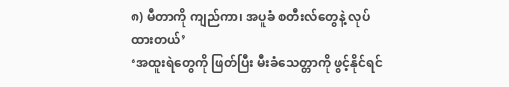၈) မီတာကို ကျည်ကာ၊ အပူခံ စတီးလ်တွေနဲ့ လုပ်ထားတယ်’
‘အထူးရဲတွေကို ဖြတ်ပြီး မီးခံသေတ္တာကို ဖွင့်နိုင်ရင်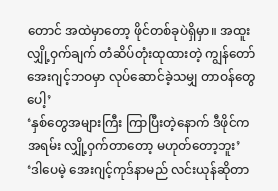တောင် အထဲမှာတော့ ဖိုင်တစ်ခုပဲရှိမှာ။ အထူးလျှို့ဝှက်ချက် တံဆိပ်တုံးထုထားတဲ့ ကျွန်တော် အေးဂျင့်ဘဝမှာ လုပ်ဆောင်ခဲ့သမျှ တာဝန်တွေပေါ့’
‘နှစ်တွေအများကြီး ကြာပြီးတဲ့နောက် ဒီဖိုင်က အရမ်း လျှို့ဝှက်တာတော့ မဟုတ်တော့ဘူး’
‘ဒါပေမဲ့ အေးဂျင့်ကုဒ်နာမည် လင်းယုန်ဆိုတာ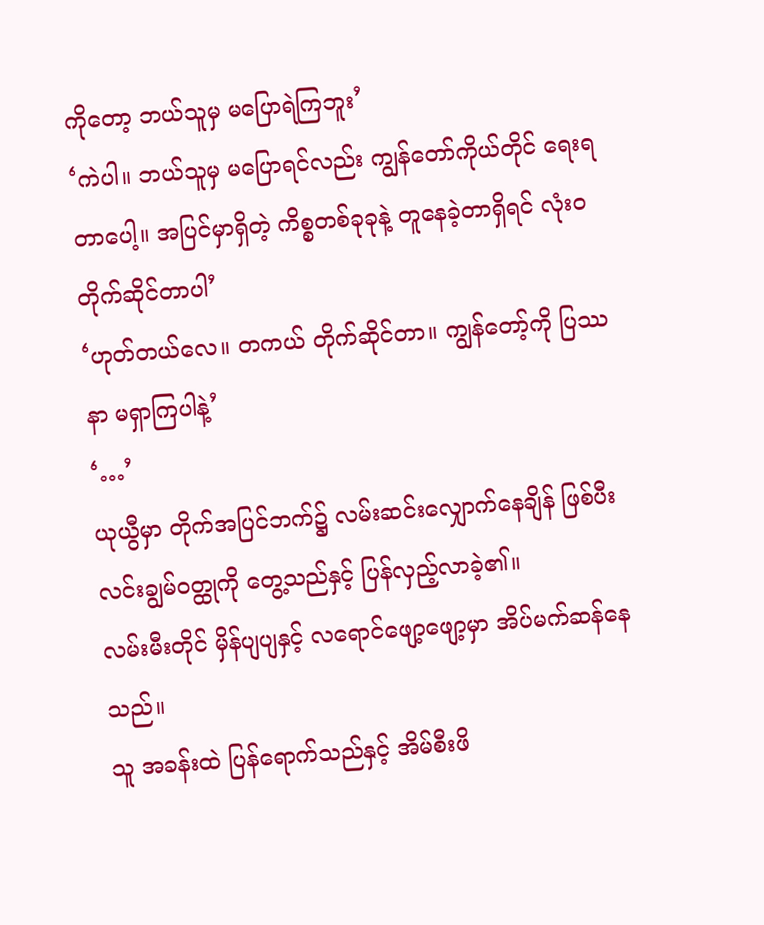ကိုတော့ ဘယ်သူမှ မပြောရဲကြဘူး’
‘ကဲပါ။ ဘယ်သူမှ မပြောရင်လည်း ကျွန်တော်ကိုယ်တိုင် ရေးရတာပေါ့။ အပြင်မှာရှိတဲ့ ကိစ္စတစ်ခုခုနဲ့ တူနေခဲ့တာရှိရင် လုံးဝ တိုက်ဆိုင်တာပါ’
‘ဟုတ်တယ်လေ။ တကယ် တိုက်ဆိုင်တာ။ ကျွန်တော့်ကို ပြဿနာ မရှာကြပါနဲ့’
‘…’
ယုယွီမှာ တိုက်အပြင်ဘက်၌ လမ်းဆင်းလျှောက်နေချိန် ဖြစ်ပီး လင်းချွမ်ဝတ္ထုကို တွေ့သည်နှင့် ပြန်လှည့်လာခဲ့၏။
လမ်းမီးတိုင် မှိန်ပျပျနှင့် လရောင်ဖျော့ဖျော့မှာ အိပ်မက်ဆန်နေသည်။
သူ အခန်းထဲ ပြန်ရောက်သည်နှင့် အိမ်စီးဖိ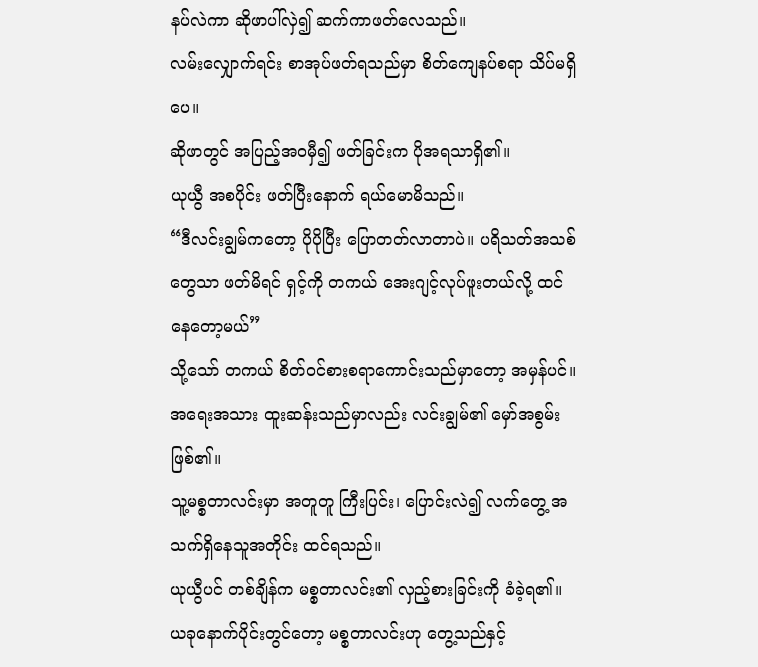နပ်လဲကာ ဆိုဖာပါ်လှဲ၍ ဆက်ကာဖတ်လေသည်။
လမ်းလျှောက်ရင်း စာအုပ်ဖတ်ရသည်မှာ စိတ်ကျေနပ်စရာ သိပ်မရှိပေ။
ဆိုဖာတွင် အပြည့်အဝမှီ၍ ဖတ်ခြင်းက ပိုအရသာရှိ၏။
ယုယွီ အစပိုင်း ဖတ်ပြီးနောက် ရယ်မောမိသည်။
“ဒီလင်းချွမ်ကတော့ ပိုပိုပြီး ပြောတတ်လာတာပဲ။ ပရိသတ်အသစ်တွေသာ ဖတ်မိရင် ရှင့်ကို တကယ် အေးဂျင့်လုပ်ဖူးတယ်လို့ ထင်နေတော့မယ်”
သို့သော် တကယ် စိတ်ဝင်စားစရာကောင်းသည်မှာတော့ အမှန်ပင်။
အရေးအသား ထူးဆန်းသည်မှာလည်း လင်းချွမ်၏ မှော်အစွမ်း ဖြစ်၏။
သူ့မစ္စတာလင်းမှာ အတူတူ ကြီးပြင်း၊ ပြောင်းလဲ၍ လက်တွေ့ အသက်ရှိနေသူအတိုင်း ထင်ရသည်။
ယုယွီပင် တစ်ချိန်က မစ္စတာလင်း၏ လှည့်စားခြင်းကို ခံခဲ့ရ၏။
ယခုနောက်ပိုင်းတွင်တော့ မစ္စတာလင်းဟု တွေ့သည်နှင့်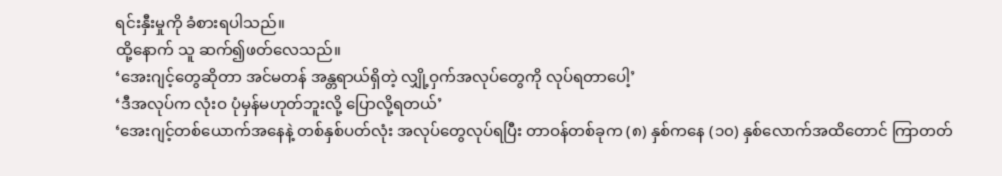ရင်းနှီးမှုကို ခံစားရပါသည်။
ထို့နောက် သူ ဆက်၍ဖတ်လေသည်။
‘အေးဂျင့်တွေဆိုတာ အင်မတန် အန္တရာယ်ရှိတဲ့ လျှို့ဝှက်အလုပ်တွေကို လုပ်ရတာပေါ့’
‘ဒီအလုပ်က လုံးဝ ပုံမှန်မဟုတ်ဘူးလို့ ပြောလို့ရတယ်’
‘အေးဂျင့်တစ်ယောက်အနေနဲ့ တစ်နှစ်ပတ်လုံး အလုပ်တွေလုပ်ရပြီး တာဝန်တစ်ခုက (၈) နှစ်ကနေ (၁၀) နှစ်လောက်အထိတောင် ကြာတတ်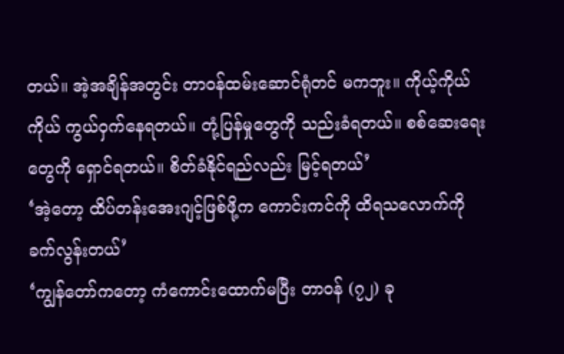တယ်။ အဲ့အချိန်အတွင်း တာဝန်ထမ်းဆောင်ရုံတင် မကဘူး။ ကိုယ့်ကိုယ်ကိုယ် ကွယ်ဝှက်နေရတယ်။ တုံ့ပြန်မှုတွေကို သည်းခံရတယ်။ စစ်ဆေးရေးတွေကို ရှောင်ရတယ်။ စိတ်ခံနိုင်ရည်လည်း မြင့်ရတယ်’
‘အဲ့တော့ ထိပ်တန်းအေးဂျင့်ဖြစ်ဖို့က ကောင်းကင်ကို ထိရသလောက်ကို ခက်လွန်းတယ်’
‘ကျွန်တော်ကတော့ ကံကောင်းထောက်မပြီး တာဝန် (၇၂) ခု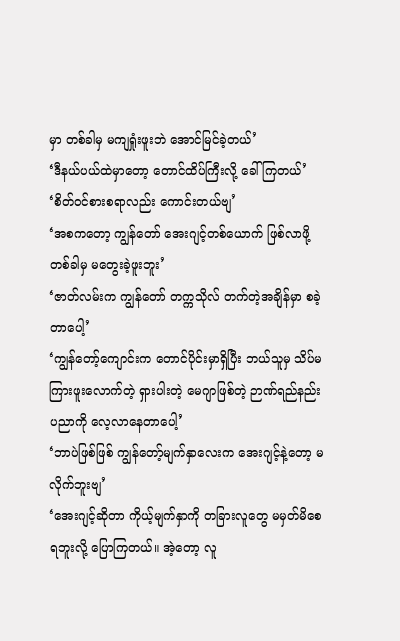မှာ တစ်ခါမှ မကျရှုံးဖူးဘဲ အောင်မြင်ခဲ့တယ်’
‘ဒီနယ်ပယ်ထဲမှာတော့ တောင်ထိပ်ကြီးလို့ ခေါ်ကြတယ်’
‘စိတ်ဝင်စားစရာလည်း ကောင်းတယ်ဗျ’
‘အစကတော့ ကျွန်တော် အေးဂျင့်တစ်ယောက် ဖြစ်လာဖို့ တစ်ခါမှ မတွေးခဲ့ဖူးဘူး’
‘ဇာတ်လမ်းက ကျွန်တော် တက္ကသိုလ် တက်တဲ့အချိန်မှာ စခဲ့တာပေါ့’
‘ကျွန်တော့်ကျောင်းက တောင်ပိုင်းမှာရှိပြီး ဘယ်သူမှ သိပ်မကြားဖူးလောက်တဲ့ ရှားပါးတဲ့ မေဂျာဖြစ်တဲ့ ဉာဏ်ရည်နည်းပညာကို လေ့လာနေတာပေါ့’
‘ဘာပဲဖြစ်ဖြစ် ကျွန်တော့်မျက်နှာလေးက အေးဂျင့်နဲ့တော့ မလိုက်ဘူးဗျ’
‘အေးဂျင့်ဆိုတာ ကိုယ့်မျက်နှာကို တခြားလူတွေ မမှတ်မိစေရဘူးလို့ ပြောကြတယ်။ အဲ့တော့ လူ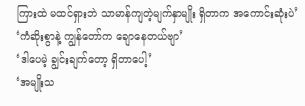ကြားထဲ မထင်ရှားဘဲ သာမာန်ကျတဲ့မျက်နှာမျိုး ရှိတာက အကောင်းဆုံးပဲ’
‘ကံဆိုးစွာနဲ့ ကျွန်တော်က ချောနေတယ်ဗျာ’
‘ဒါပေမဲ့ ချွင်းချက်တော့ ရှိတာပေါ့’
‘အမျိုးသ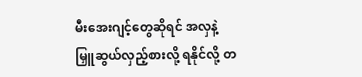မီးအေးဂျင့်တွေဆိုရင် အလှနဲ့ မြှူဆွယ်လှည့်စားလို့ ရနိုင်လို့ တ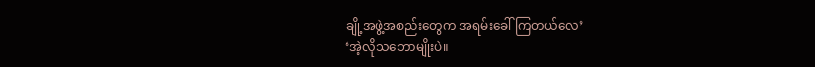ချို့အဖွဲ့အစည်းတွေက အရမ်းခေါ်ကြတယ်လေ’
‘အဲ့လိုသဘောမျိုးပဲ။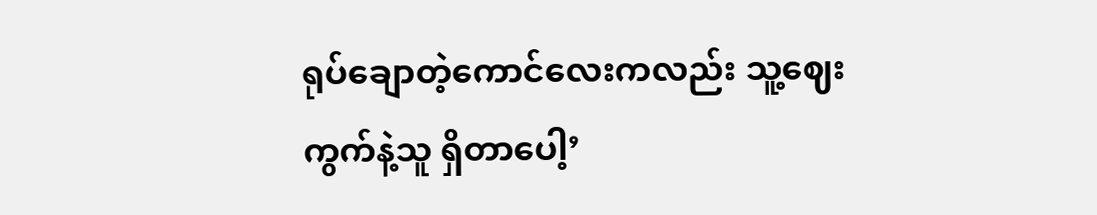ရုပ်ချောတဲ့ကောင်လေးကလည်း သူ့ဈေးကွက်နဲ့သူ ရှိတာပေါ့’